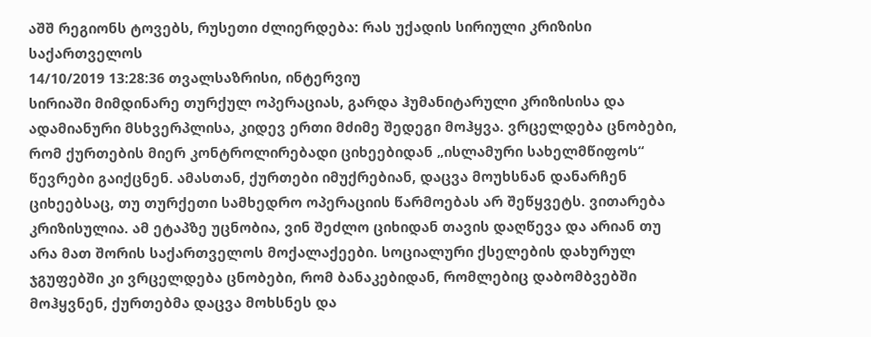აშშ რეგიონს ტოვებს, რუსეთი ძლიერდება: რას უქადის სირიული კრიზისი საქართველოს
14/10/2019 13:28:36 თვალსაზრისი, ინტერვიუ
სირიაში მიმდინარე თურქულ ოპერაციას, გარდა ჰუმანიტარული კრიზისისა და ადამიანური მსხვერპლისა, კიდევ ერთი მძიმე შედეგი მოჰყვა. ვრცელდება ცნობები, რომ ქურთების მიერ კონტროლირებადი ციხეებიდან „ისლამური სახელმწიფოს“ წევრები გაიქცნენ. ამასთან, ქურთები იმუქრებიან, დაცვა მოუხსნან დანარჩენ ციხეებსაც, თუ თურქეთი სამხედრო ოპერაციის წარმოებას არ შეწყვეტს. ვითარება კრიზისულია. ამ ეტაპზე უცნობია, ვინ შეძლო ციხიდან თავის დაღწევა და არიან თუ არა მათ შორის საქართველოს მოქალაქეები. სოციალური ქსელების დახურულ ჯგუფებში კი ვრცელდება ცნობები, რომ ბანაკებიდან, რომლებიც დაბომბვებში მოჰყვნენ, ქურთებმა დაცვა მოხსნეს და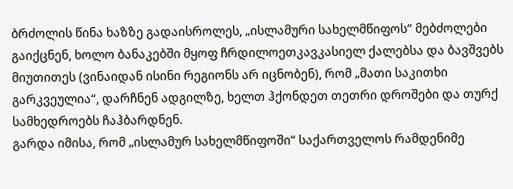ბრძოლის წინა ხაზზე გადაისროლეს, „ისლამური სახელმწიფოს“ მებძოლები გაიქცნენ, ხოლო ბანაკებში მყოფ ჩრდილოეთკავკასიელ ქალებსა და ბავშვებს მიუთითეს (ვინაიდან ისინი რეგიონს არ იცნობენ), რომ „მათი საკითხი გარკვეულია“, დარჩნენ ადგილზე, ხელთ ჰქონდეთ თეთრი დროშები და თურქ სამხედროებს ჩაჰბარდნენ.
გარდა იმისა, რომ „ისლამურ სახელმწიფოში“ საქართველოს რამდენიმე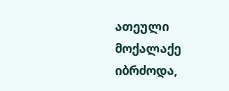ათეული მოქალაქე იბრძოდა,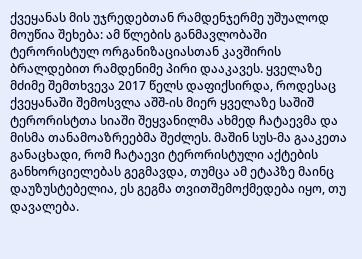ქვეყანას მის უჯრედებთან რამდენჯერმე უშუალოდ მოუწია შეხება: ამ წლების განმავლობაში ტერორისტულ ორგანიზაციასთან კავშირის ბრალდებით რამდენიმე პირი დააკავეს. ყველაზე მძიმე შემთხვევა 2017 წელს დაფიქსირდა, როდესაც ქვეყანაში შემოსვლა აშშ-ის მიერ ყველაზე საშიშ ტერორისტთა სიაში შეყვანილმა ახმედ ჩატაევმა და მისმა თანამოაზრეებმა შეძლეს. მაშინ სუს-მა გააკეთა განაცხადი, რომ ჩატაევი ტერორისტული აქტების განხორციელებას გეგმავდა, თუმცა ამ ეტაპზე მაინც დაუზუსტებელია, ეს გეგმა თვითშემოქმედება იყო, თუ დავალება.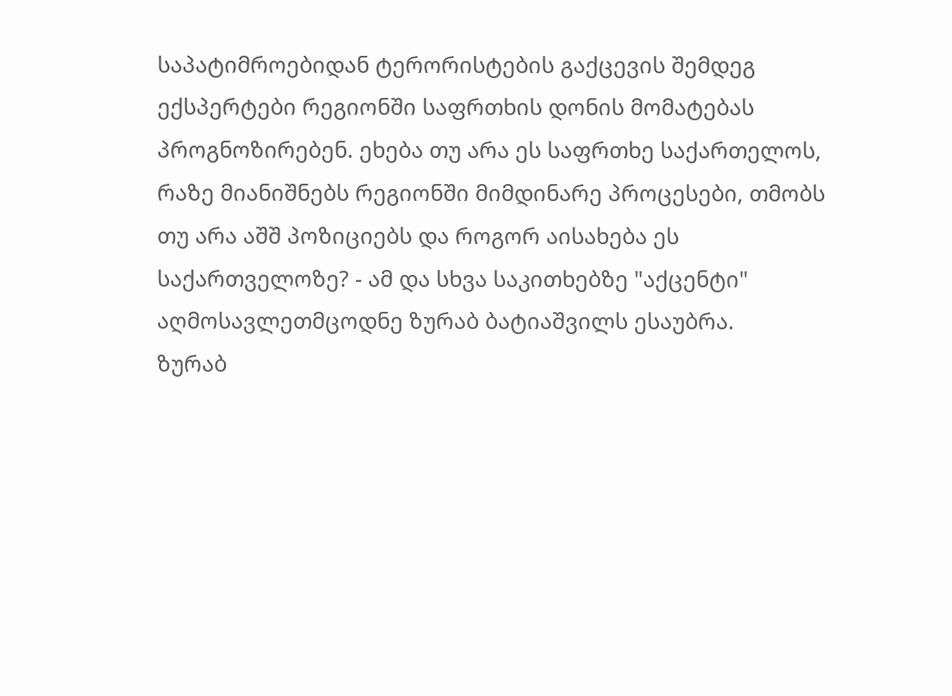საპატიმროებიდან ტერორისტების გაქცევის შემდეგ ექსპერტები რეგიონში საფრთხის დონის მომატებას პროგნოზირებენ. ეხება თუ არა ეს საფრთხე საქართელოს, რაზე მიანიშნებს რეგიონში მიმდინარე პროცესები, თმობს თუ არა აშშ პოზიციებს და როგორ აისახება ეს საქართველოზე? - ამ და სხვა საკითხებზე "აქცენტი" აღმოსავლეთმცოდნე ზურაბ ბატიაშვილს ესაუბრა.
ზურაბ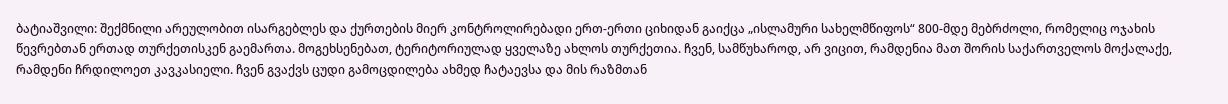ბატიაშვილი: შექმნილი არეულობით ისარგებლეს და ქურთების მიერ კონტროლირებადი ერთ-ერთი ციხიდან გაიქცა „ისლამური სახელმწიფოს“ 800-მდე მებრძოლი, რომელიც ოჯახის წევრებთან ერთად თურქეთისკენ გაემართა. მოგეხსენებათ, ტერიტორიულად ყველაზე ახლოს თურქეთია. ჩვენ, სამწუხაროდ, არ ვიცით, რამდენია მათ შორის საქართველოს მოქალაქე, რამდენი ჩრდილოეთ კავკასიელი. ჩვენ გვაქვს ცუდი გამოცდილება ახმედ ჩატაევსა და მის რაზმთან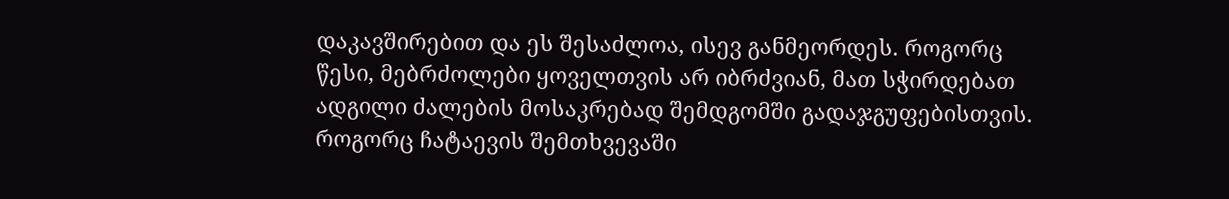დაკავშირებით და ეს შესაძლოა, ისევ განმეორდეს. როგორც წესი, მებრძოლები ყოველთვის არ იბრძვიან, მათ სჭირდებათ ადგილი ძალების მოსაკრებად შემდგომში გადაჯგუფებისთვის. როგორც ჩატაევის შემთხვევაში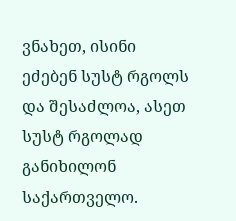ვნახეთ, ისინი ეძებენ სუსტ რგოლს და შესაძლოა, ასეთ სუსტ რგოლად განიხილონ საქართველო.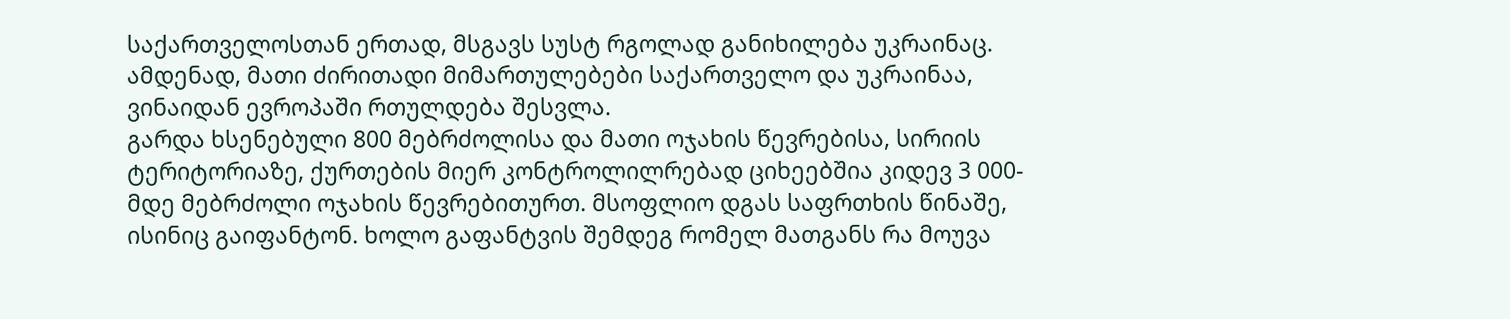საქართველოსთან ერთად, მსგავს სუსტ რგოლად განიხილება უკრაინაც. ამდენად, მათი ძირითადი მიმართულებები საქართველო და უკრაინაა, ვინაიდან ევროპაში რთულდება შესვლა.
გარდა ხსენებული 800 მებრძოლისა და მათი ოჯახის წევრებისა, სირიის ტერიტორიაზე, ქურთების მიერ კონტროლილრებად ციხეებშია კიდევ 3 000-მდე მებრძოლი ოჯახის წევრებითურთ. მსოფლიო დგას საფრთხის წინაშე, ისინიც გაიფანტონ. ხოლო გაფანტვის შემდეგ რომელ მათგანს რა მოუვა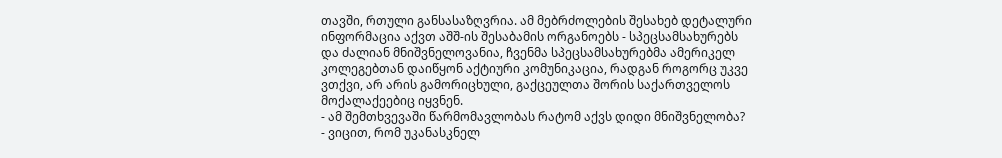თავში, რთული განსასაზღვრია. ამ მებრძოლების შესახებ დეტალური ინფორმაცია აქვთ აშშ-ის შესაბამის ორგანოებს - სპეცსამსახურებს და ძალიან მნიშვნელოვანია, ჩვენმა სპეცსამსახურებმა ამერიკელ კოლეგებთან დაიწყონ აქტიური კომუნიკაცია, რადგან როგორც უკვე ვთქვი, არ არის გამორიცხული, გაქცეულთა შორის საქართველოს მოქალაქეებიც იყვნენ.
- ამ შემთხვევაში წარმომავლობას რატომ აქვს დიდი მნიშვნელობა?
- ვიცით, რომ უკანასკნელ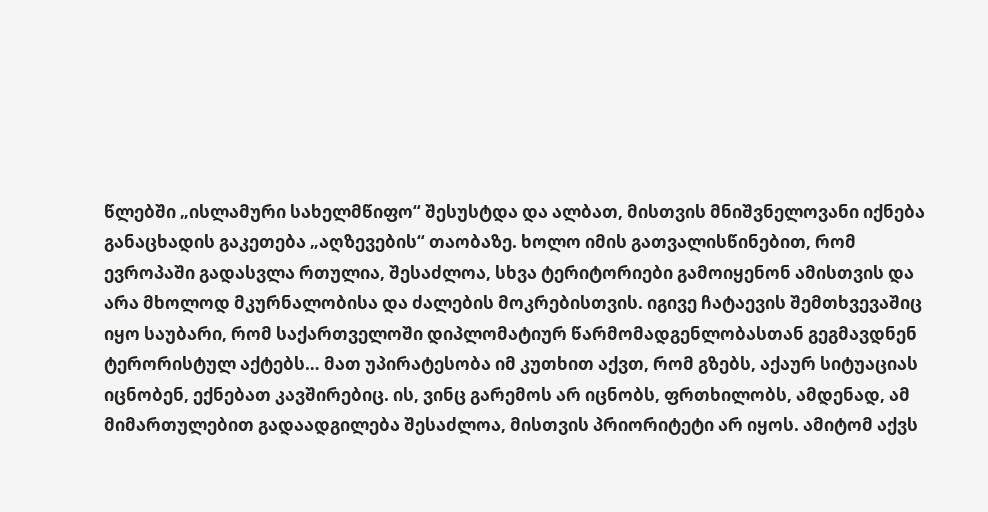წლებში „ისლამური სახელმწიფო“ შესუსტდა და ალბათ, მისთვის მნიშვნელოვანი იქნება განაცხადის გაკეთება „აღზევების“ თაობაზე. ხოლო იმის გათვალისწინებით, რომ ევროპაში გადასვლა რთულია, შესაძლოა, სხვა ტერიტორიები გამოიყენონ ამისთვის და არა მხოლოდ მკურნალობისა და ძალების მოკრებისთვის. იგივე ჩატაევის შემთხვევაშიც იყო საუბარი, რომ საქართველოში დიპლომატიურ წარმომადგენლობასთან გეგმავდნენ ტერორისტულ აქტებს… მათ უპირატესობა იმ კუთხით აქვთ, რომ გზებს, აქაურ სიტუაციას იცნობენ, ექნებათ კავშირებიც. ის, ვინც გარემოს არ იცნობს, ფრთხილობს, ამდენად, ამ მიმართულებით გადაადგილება შესაძლოა, მისთვის პრიორიტეტი არ იყოს. ამიტომ აქვს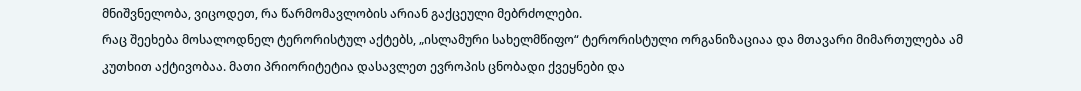მნიშვნელობა, ვიცოდეთ, რა წარმომავლობის არიან გაქცეული მებრძოლები.
რაც შეეხება მოსალოდნელ ტერორისტულ აქტებს, „ისლამური სახელმწიფო“ ტერორისტული ორგანიზაციაა და მთავარი მიმართულება ამ კუთხით აქტივობაა. მათი პრიორიტეტია დასავლეთ ევროპის ცნობადი ქვეყნები და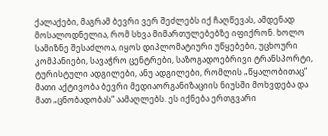ქალაქები, მაგრამ ბევრი ვერ შეძლებს იქ ჩაღწევას, ამდენად მოსალოდნელია, რომ სხვა მიმართულებებზე იფიქრონ. ხოლო სამიზნე შესაძლოა, იყოს დიპლომატიური უწყებები, უცხოური კომპანიები, სავაჭრო ცენტრები, საზოგადოებრივი ტრანსპორტი, ტურისტული ადგილები, ანუ ადგილები, რომლის „წყალობითაც“ მათი აქტივობა ბევრი მედიაორგანიზაციის ნიუსში მოხვდება და მათ „ცნობადობას“ აამაღლებს. ეს იქნება ერთგვარი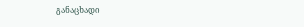განაცხადი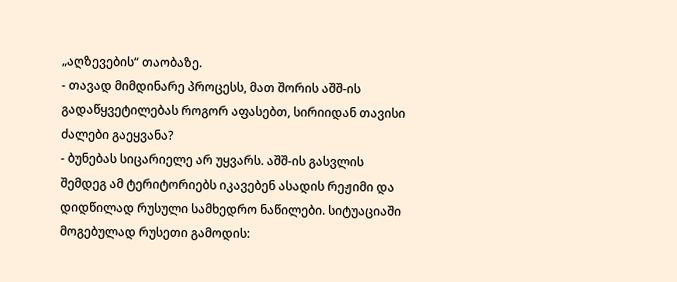„აღზევების“ თაობაზე.
- თავად მიმდინარე პროცესს, მათ შორის აშშ-ის გადაწყვეტილებას როგორ აფასებთ, სირიიდან თავისი ძალები გაეყვანა?
- ბუნებას სიცარიელე არ უყვარს. აშშ-ის გასვლის შემდეგ ამ ტერიტორიებს იკავებენ ასადის რეჟიმი და დიდწილად რუსული სამხედრო ნაწილები. სიტუაციაში მოგებულად რუსეთი გამოდის: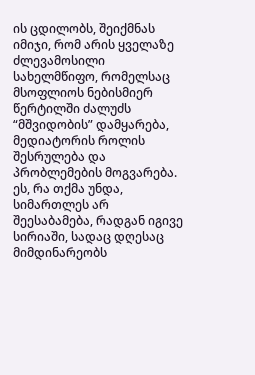ის ცდილობს, შეიქმნას იმიჯი, რომ არის ყველაზე ძლევამოსილი სახელმწიფო, რომელსაც მსოფლიოს ნებისმიერ წერტილში ძალუძს “მშვიდობის” დამყარება, მედიატორის როლის შესრულება და პრობლემების მოგვარება. ეს, რა თქმა უნდა, სიმართლეს არ შეესაბამება, რადგან იგივე სირიაში, სადაც დღესაც მიმდინარეობს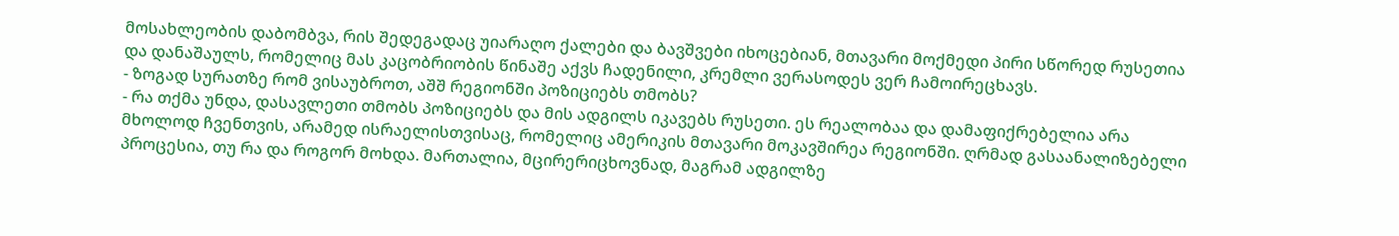მოსახლეობის დაბომბვა, რის შედეგადაც უიარაღო ქალები და ბავშვები იხოცებიან, მთავარი მოქმედი პირი სწორედ რუსეთია და დანაშაულს, რომელიც მას კაცობრიობის წინაშე აქვს ჩადენილი, კრემლი ვერასოდეს ვერ ჩამოირეცხავს.
- ზოგად სურათზე რომ ვისაუბროთ, აშშ რეგიონში პოზიციებს თმობს?
- რა თქმა უნდა, დასავლეთი თმობს პოზიციებს და მის ადგილს იკავებს რუსეთი. ეს რეალობაა და დამაფიქრებელია არა მხოლოდ ჩვენთვის, არამედ ისრაელისთვისაც, რომელიც ამერიკის მთავარი მოკავშირეა რეგიონში. ღრმად გასაანალიზებელი პროცესია, თუ რა და როგორ მოხდა. მართალია, მცირერიცხოვნად, მაგრამ ადგილზე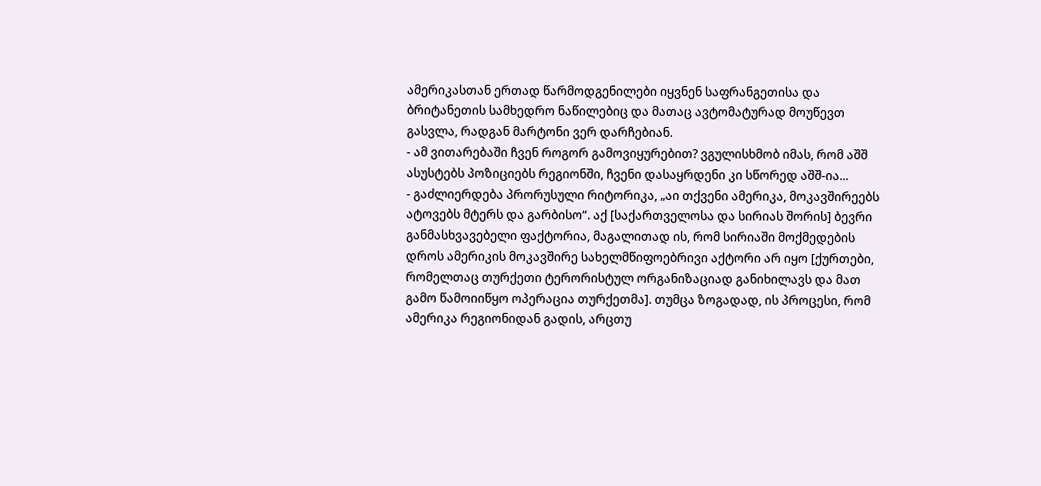ამერიკასთან ერთად წარმოდგენილები იყვნენ საფრანგეთისა და ბრიტანეთის სამხედრო ნაწილებიც და მათაც ავტომატურად მოუწევთ გასვლა, რადგან მარტონი ვერ დარჩებიან.
- ამ ვითარებაში ჩვენ როგორ გამოვიყურებით? ვგულისხმობ იმას, რომ აშშ ასუსტებს პოზიციებს რეგიონში, ჩვენი დასაყრდენი კი სწორედ აშშ-ია...
- გაძლიერდება პრორუსული რიტორიკა, „აი თქვენი ამერიკა, მოკავშირეებს ატოვებს მტერს და გარბისო“. აქ [საქართველოსა და სირიას შორის] ბევრი განმასხვავებელი ფაქტორია, მაგალითად ის, რომ სირიაში მოქმედების დროს ამერიკის მოკავშირე სახელმწიფოებრივი აქტორი არ იყო [ქურთები, რომელთაც თურქეთი ტერორისტულ ორგანიზაციად განიხილავს და მათ გამო წამოიიწყო ოპერაცია თურქეთმა]. თუმცა ზოგადად, ის პროცესი, რომ ამერიკა რეგიონიდან გადის, არცთუ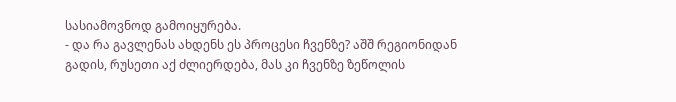სასიამოვნოდ გამოიყურება.
- და რა გავლენას ახდენს ეს პროცესი ჩვენზე? აშშ რეგიონიდან გადის, რუსეთი აქ ძლიერდება, მას კი ჩვენზე ზეწოლის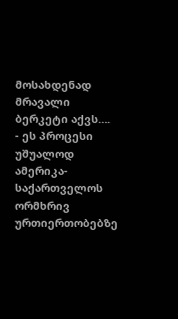მოსახდენად მრავალი ბერკეტი აქვს….
- ეს პროცესი უშუალოდ ამერიკა-საქართველოს ორმხრივ ურთიერთობებზე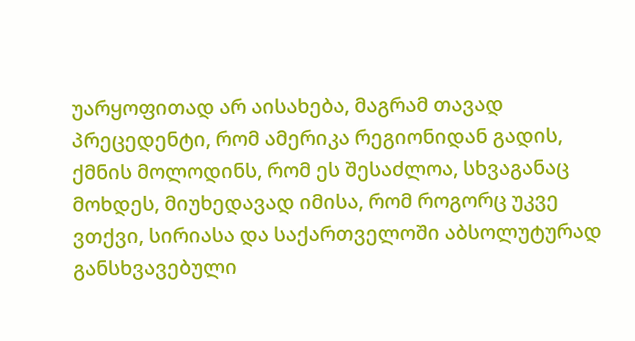უარყოფითად არ აისახება, მაგრამ თავად პრეცედენტი, რომ ამერიკა რეგიონიდან გადის, ქმნის მოლოდინს, რომ ეს შესაძლოა, სხვაგანაც მოხდეს, მიუხედავად იმისა, რომ როგორც უკვე ვთქვი, სირიასა და საქართველოში აბსოლუტურად განსხვავებული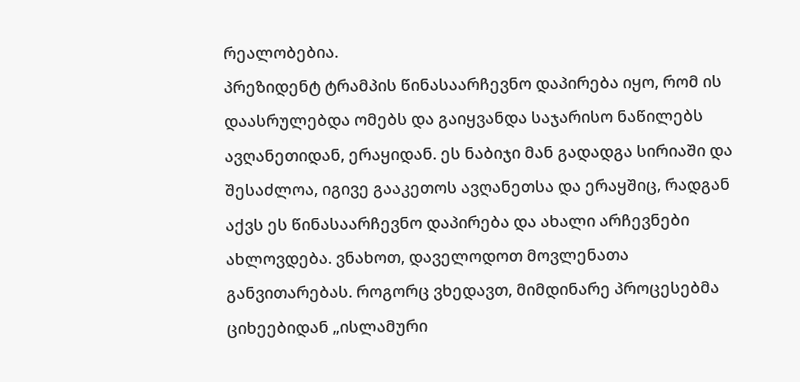რეალობებია.
პრეზიდენტ ტრამპის წინასაარჩევნო დაპირება იყო, რომ ის დაასრულებდა ომებს და გაიყვანდა საჯარისო ნაწილებს ავღანეთიდან, ერაყიდან. ეს ნაბიჯი მან გადადგა სირიაში და შესაძლოა, იგივე გააკეთოს ავღანეთსა და ერაყშიც, რადგან აქვს ეს წინასაარჩევნო დაპირება და ახალი არჩევნები ახლოვდება. ვნახოთ, დაველოდოთ მოვლენათა განვითარებას. როგორც ვხედავთ, მიმდინარე პროცესებმა ციხეებიდან „ისლამური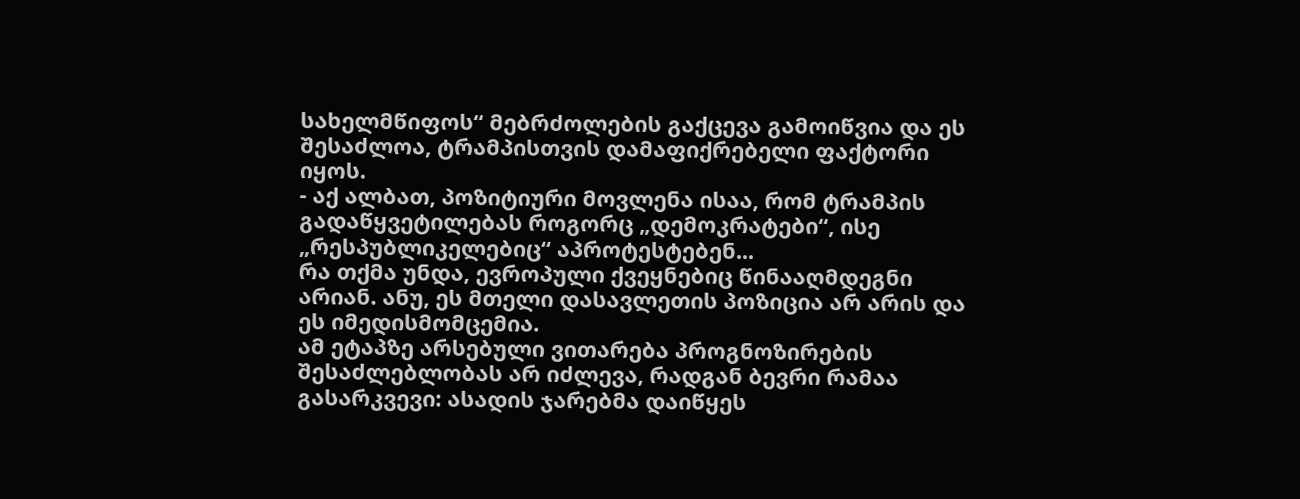სახელმწიფოს“ მებრძოლების გაქცევა გამოიწვია და ეს შესაძლოა, ტრამპისთვის დამაფიქრებელი ფაქტორი იყოს.
- აქ ალბათ, პოზიტიური მოვლენა ისაა, რომ ტრამპის გადაწყვეტილებას როგორც „დემოკრატები“, ისე „რესპუბლიკელებიც“ აპროტესტებენ...
რა თქმა უნდა, ევროპული ქვეყნებიც წინააღმდეგნი არიან. ანუ, ეს მთელი დასავლეთის პოზიცია არ არის და ეს იმედისმომცემია.
ამ ეტაპზე არსებული ვითარება პროგნოზირების შესაძლებლობას არ იძლევა, რადგან ბევრი რამაა გასარკვევი: ასადის ჯარებმა დაიწყეს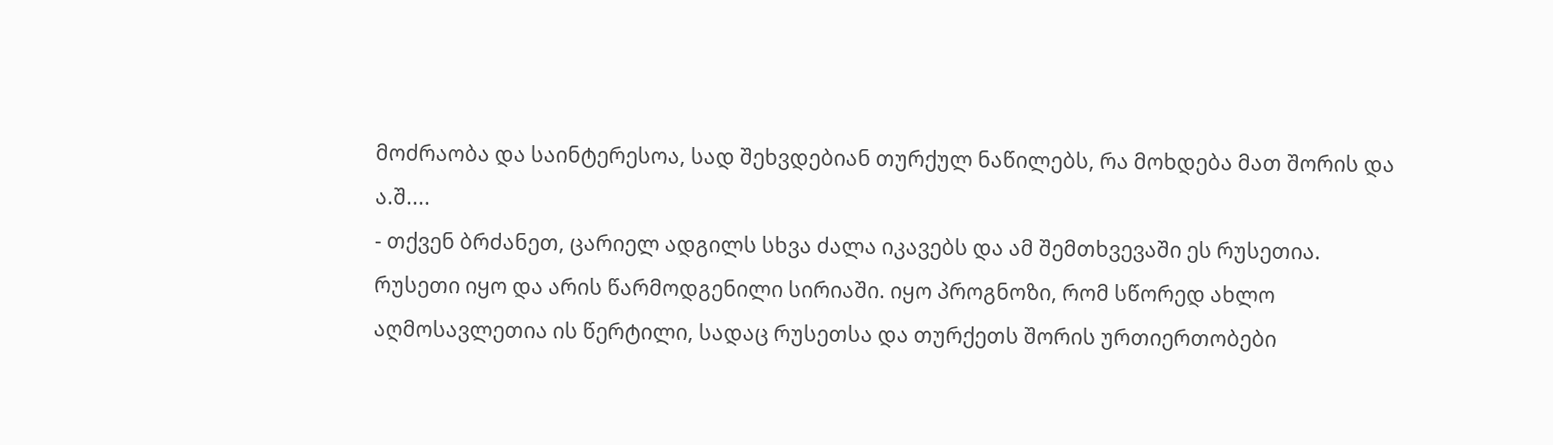მოძრაობა და საინტერესოა, სად შეხვდებიან თურქულ ნაწილებს, რა მოხდება მათ შორის და ა.შ....
- თქვენ ბრძანეთ, ცარიელ ადგილს სხვა ძალა იკავებს და ამ შემთხვევაში ეს რუსეთია. რუსეთი იყო და არის წარმოდგენილი სირიაში. იყო პროგნოზი, რომ სწორედ ახლო აღმოსავლეთია ის წერტილი, სადაც რუსეთსა და თურქეთს შორის ურთიერთობები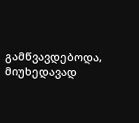გამწვავდებოდა, მიუხედავად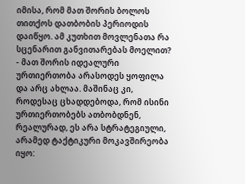იმისა, რომ მათ შორის ბოლოს თითქოს დათბობის პერიოდის დაიწყო. ამ კუთხით მოვლენათა რა სცენარით განვითარებას მოელით?
- მათ შორის იდეალური ურთიერთობა არასოდეს ყოფილა და არც ახლაა. მაშინაც კი, როდესაც ცხადდებოდა, რომ ისინი ურთიერთობებს ათბობდნენ, რეალურად, ეს არა სტრატეგიული, არამედ ტაქტიკური მოკავშირეობა იყო: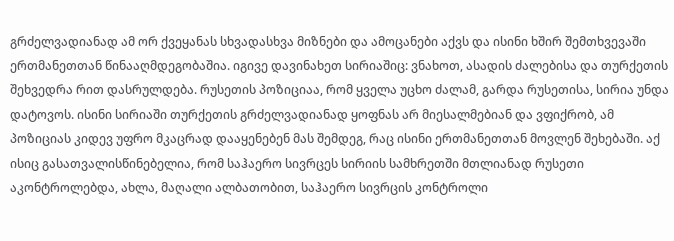გრძელვადიანად ამ ორ ქვეყანას სხვადასხვა მიზნები და ამოცანები აქვს და ისინი ხშირ შემთხვევაში ერთმანეთთან წინააღმდეგობაშია. იგივე დავინახეთ სირიაშიც: ვნახოთ, ასადის ძალებისა და თურქეთის შეხვედრა რით დასრულდება. რუსეთის პოზიციაა, რომ ყველა უცხო ძალამ, გარდა რუსეთისა, სირია უნდა დატოვოს. ისინი სირიაში თურქეთის გრძელვადიანად ყოფნას არ მიესალმებიან და ვფიქრობ, ამ პოზიციას კიდევ უფრო მკაცრად დააყენებენ მას შემდეგ, რაც ისინი ერთმანეთთან მოვლენ შეხებაში. აქ ისიც გასათვალისწინებელია, რომ საჰაერო სივრცეს სირიის სამხრეთში მთლიანად რუსეთი აკონტროლებდა, ახლა, მაღალი ალბათობით, საჰაერო სივრცის კონტროლი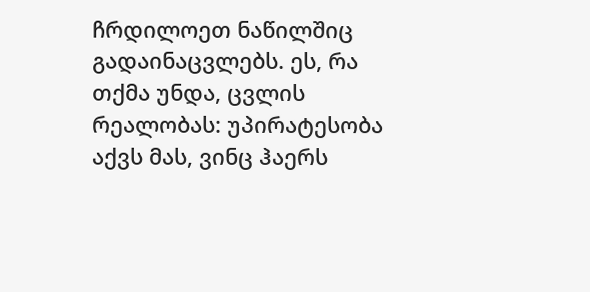ჩრდილოეთ ნაწილშიც გადაინაცვლებს. ეს, რა თქმა უნდა, ცვლის რეალობას: უპირატესობა აქვს მას, ვინც ჰაერს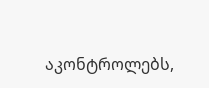აკონტროლებს,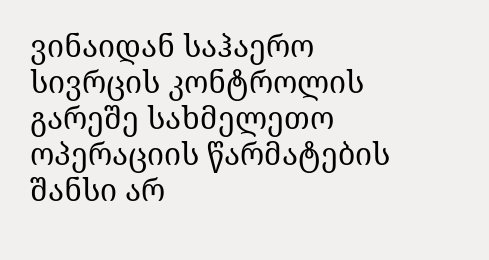ვინაიდან საჰაერო სივრცის კონტროლის გარეშე სახმელეთო ოპერაციის წარმატების შანსი არ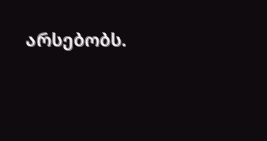არსებობს.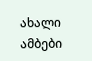ახალი ამბები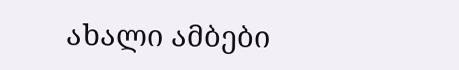ახალი ამბები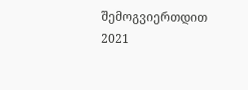შემოგვიერთდით
2021